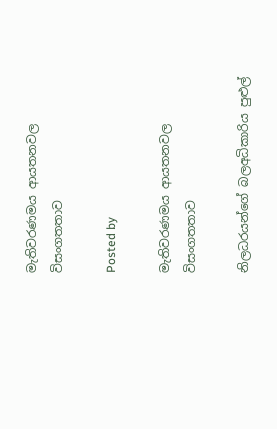මැතිවරණමය ආයතනවල විසංගතතාව

Posted by

මැතිවරණමය ආයතනවල විසංගතතාව

නිලධරයන්ගේ බලඅධිකාරිය පුළුල්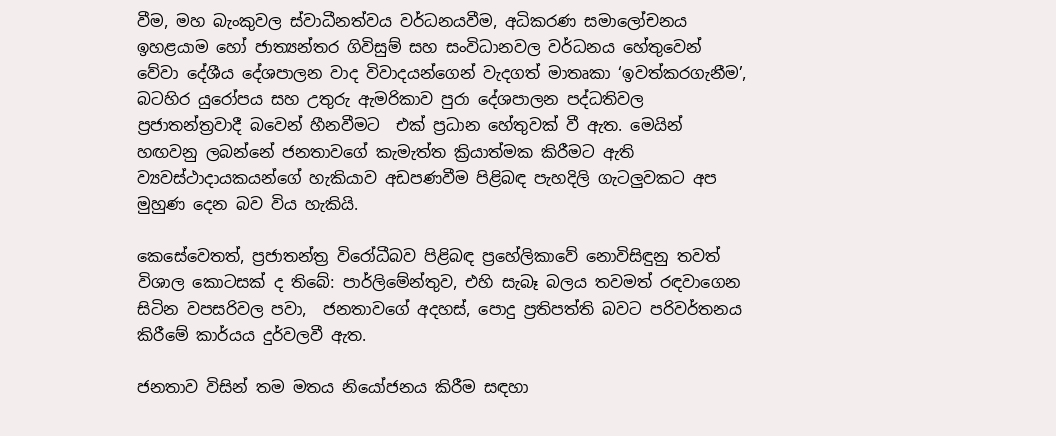වීම, මහ බැංකුවල ස්වාධීනත්වය වර්ධනයවීම, අධිකරණ සමාලෝචනය ඉහළයාම හෝ ජාත්‍යන්තර ගිවිසුම් සහ සංවිධානවල වර්ධනය හේතුවෙන් වේවා දේශීය දේශපාලන වාද විවාදයන්ගෙන් වැදගත් මාතෘකා ‘ඉවත්කරගැනීම’,  බටහිර යුරෝපය සහ උතුරු ඇමරිකාව පුරා දේශපාලන පද්ධතිවල ප්‍රජාතන්ත්‍රවාදී බවෙන් හීනවීමට  එක් ප්‍රධාන හේතුවක් වී ඇත. මෙයින් හඟවනු ලබන්නේ ජනතාවගේ කැමැත්ත ක්‍රියාත්මක කිරීමට ඇති  ව්‍යවස්ථාදායකයන්ගේ හැකියාව අඩපණවීම පිළිබඳ පැහදිලි ගැටලුවකට අප මුහුණ දෙන බව විය හැකියි.

කෙසේවෙතත්, ප්‍රජාතන්ත්‍ර විරෝධීබව පිළිබඳ ප්‍රහේලිකාවේ නොවිසිඳුනු තවත් විශාල කොටසක් ද තිබේ: පාර්ලිමේන්තුව, එහි සැබෑ බලය තවමත් රඳවාගෙන සිටින වපසරිවල පවා,  ජනතාවගේ අදහස්, පොදු ප්‍රතිපත්ති බවට පරිවර්තනය කිරීමේ කාර්යය දුර්වලවී ඇත.

ජනතාව විසින් තම මතය නියෝජනය කිරීම සඳහා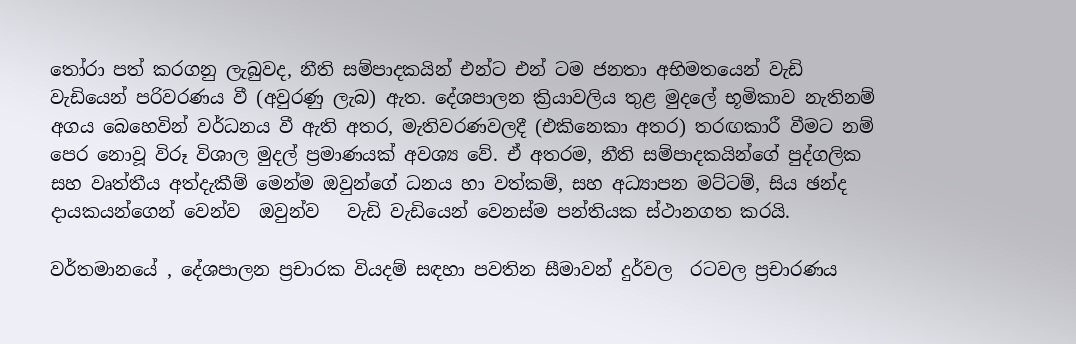තෝරා පත් කරගනු ලැබුවද, නීති සම්පාදකයින් එන්ට එන් ටම ජනතා අභිමතයෙන් වැඩි වැඩියෙන් පරිවරණය වී (අවුරණු ලැබ) ඇත. දේශපාලන ක්‍රියාවලිය තුළ මුදලේ භූමිකාව නැතිනම් අගය බෙහෙවින් වර්ධනය වී ඇති අතර, මැතිවරණවලදී (එකිනෙකා අතර) තරඟකාරී වීමට නම් පෙර නොවූ විරූ විශාල මුදල් ප්‍රමාණයක් අවශ්‍ය වේ. ඒ අතරම, නීති සම්පාදකයින්ගේ පුද්ගලික සහ වෘත්තීය අත්දැකීම් මෙන්ම ඔවුන්ගේ ධනය හා වත්කම්, සහ අධ්‍යාපන මට්ටම්, සිය ඡන්ද දායකයන්ගෙන් වෙන්ව  ඔවුන්ව   වැඩි වැඩියෙන් වෙනස්ම පන්තියක ස්ථානගත කරයි.

වර්තමානයේ , දේශපාලන ප්‍රචාරක වියදම් සඳහා පවතින සීමාවන් දුර්වල  රටවල ප්‍රචාරණය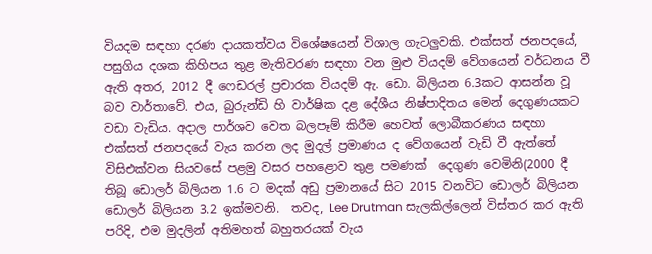වියදම සඳහා දරණ දායකත්වය විශේෂයෙන් විශාල ගැටලුවකි. එක්සත් ජනපදයේ, පසුගිය දශක කිහිපය තුළ මැතිවරණ සඳහා වන මුළු වියදම් වේගයෙන් වර්ධනය වී ඇති අතර, 2012 දී ෆෙඩරල් ප්‍රචාරක වියදම් ඇ. ඩො. බිලියන 6.3කට ආසන්න වූ බව වාර්තාවේ. එය, බුරුන්ඩි හි වාර්ෂික දළ දේශීය නිෂ්පාදිතය මෙන් දෙගුණයකට වඩා වැඩිය. අදාල පාර්ශව වෙත බලපෑම් කිරීම හෙවත් ලොබීකරණය සඳහා එක්සත් ජනපදයේ වැය කරන ලද මුදල් ප්‍රමාණය ද වේගයෙන් වැඩි වී ඇත්තේ විසිඑක්වන සියවසේ පළමු වසර පහළොව තුළ පමණක්  දෙගුණ වෙමිනි(2000 දී තිබූ ඩොලර් බිලියන 1.6 ට මදක් අඩු ප්‍රමානයේ සිට 2015 වනවිට ඩොලර් බිලියන ඩොලර් බිලියන 3.2 ඉක්මවනි.  තවද, Lee Drutman සැලකිල්ලෙන් විස්තර කර ඇති පරිදි, එම මුදලින් අතිමහත් බහුතරයක් වැය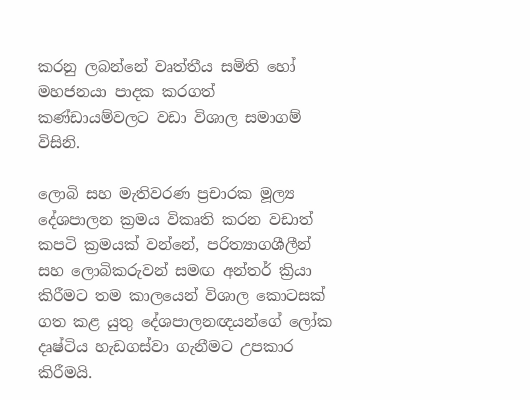කරනු ලබන්නේ වෘත්තීය සමිති හෝ මහජනයා පාදක කරගත්  කණ්ඩායම්වලට වඩා විශාල සමාගම් විසිනි.

ලොබි සහ මැතිවරණ ප්‍රචාරක මූල්‍ය දේශපාලන ක්‍රමය විකෘති කරන වඩාත් කපටි ක්‍රමයක් වන්නේ, පරිත්‍යාගශීලීන් සහ ලොබිකරුවන් සමඟ අන්තර් ක්‍රියා කිරීමට තම කාලයෙන් විශාල කොටසක් ගත කළ යුතු දේශපාලනඥයන්ගේ ලෝක දෘෂ්ටිය හැඩගස්වා ගැනීමට උපකාර කිරීමයි.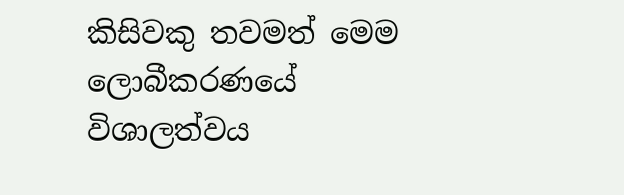කිසිවකු තවමත් මෙම ලොබීකරණයේ විශාලත්වය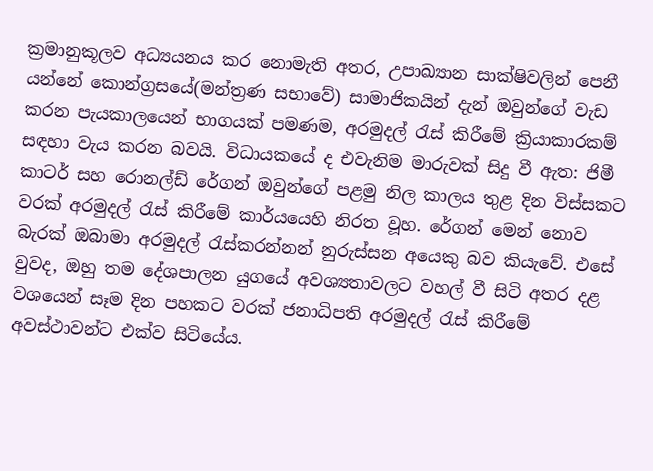ක්‍රමානුකූලව අධ්‍යයනය කර නොමැති අතර, උපාඛ්‍යාන සාක්ෂිවලින් පෙනී යන්නේ කොන්ග්‍රසයේ(මන්ත්‍රණ සභාවේ) සාමාජිකයින් දැන් ඔවුන්ගේ වැඩ කරන පැයකාලයෙන් භාගයක් පමණම, අරමුදල් රැස් කිරීමේ ක්‍රියාකාරකම් සඳහා වැය කරන බවයි. විධායකයේ ද එවැනිම මාරුවක් සිදු වී ඇත: ජිමී කාටර් සහ රොනල්ඩ් රේගන් ඔවුන්ගේ පළමු නිල කාලය තුළ දින විස්සකට වරක් අරමුදල් රැස් කිරීමේ කාර්යයෙහි නිරත වූහ. රේගන් මෙන් නොව බැරක් ඔබාමා අරමුදල් රැස්කරන්නන් නුරුස්සන අයෙකු බව කියැවේ. එසේ වුවද, ඔහු තම දේශපාලන යුගයේ අවශ්‍යතාවලට වහල් වී සිටි අතර දළ වශයෙන් සෑම දින පහකට වරක් ජනාධිපති අරමුදල් රැස් කිරීමේ අවස්ථාවන්ට එක්ව සිටියේය.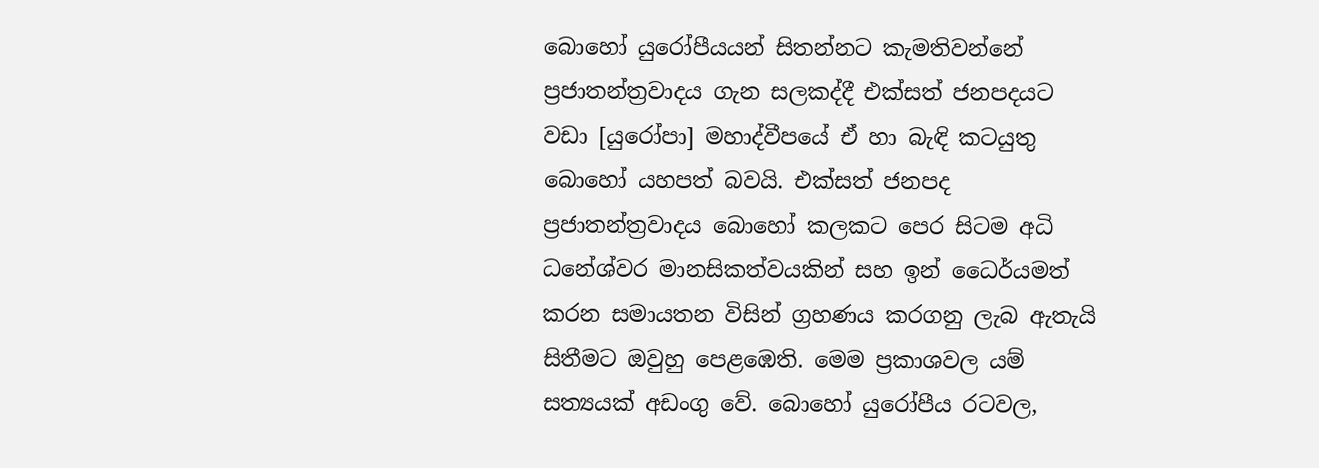බොහෝ යුරෝපීයයන් සිතන්නට කැමතිවන්නේ ප්‍රජාතන්ත්‍රවාදය ගැන සලකද්දී එක්සත් ජනපදයට වඩා [යුරෝපා] මහාද්වීපයේ ඒ හා බැඳි කටයුතු  බොහෝ යහපත් බවයි. එක්සත් ජනපද ප්‍රජාතන්ත්‍රවාදය බොහෝ කලකට පෙර සිටම අධි ධනේශ්වර මානසිකත්වයකින් සහ ඉන් ධෛර්යමත් කරන සමායතන විසින් ග්‍රහණය කරගනු ලැබ ඇතැයි  සිතීමට ඔවුහු පෙළඹෙති. මෙම ප්‍රකාශවල යම් සත්‍යයක් අඩංගු වේ. බොහෝ යුරෝපීය රටවල,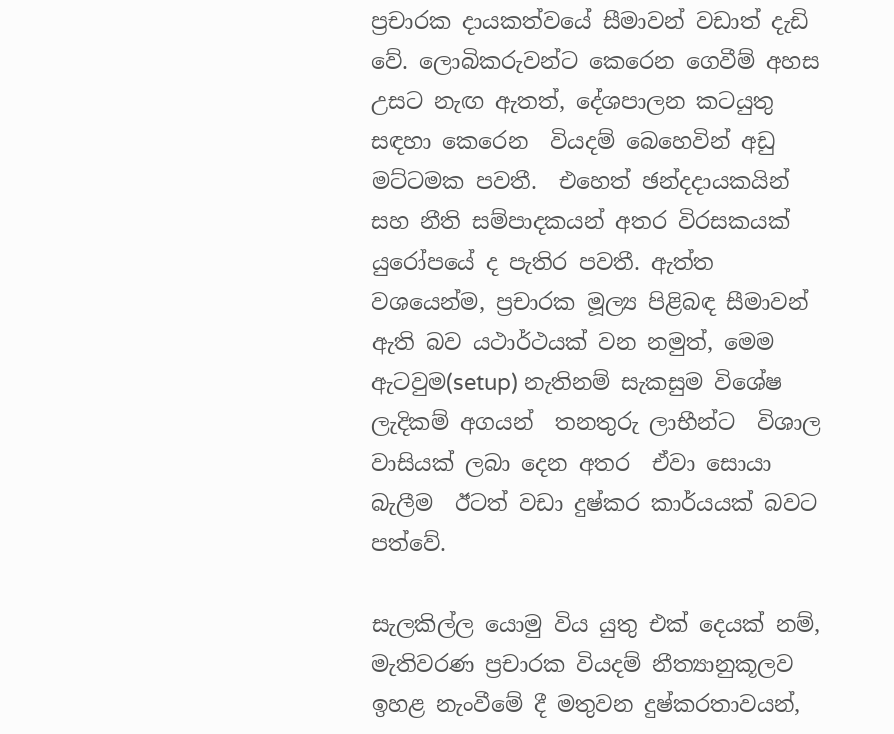ප්‍රචාරක දායකත්වයේ සීමාවන් වඩාත් දැඩි වේ. ලොබිකරුවන්ට කෙරෙන ගෙවීම් අහස උසට නැඟ ඇතත්, දේශපාලන කටයුතු සඳහා කෙරෙන  වියදම් බෙහෙවින් අඩු මට්ටමක පවතී.  එහෙත් ඡන්දදායකයින් සහ නීති සම්පාදකයන් අතර විරසකයක් යුරෝපයේ ද පැතිර පවතී. ඇත්ත වශයෙන්ම, ප්‍රචාරක මූල්‍ය පිළිබඳ සීමාවන් ඇති බව යථාර්ථයක් වන නමුත්, මෙම ඇටවුම(setup) නැතිනම් සැකසුම විශේෂ ලැදිකම් අගයන්  තනතුරු ලාභීන්ට  විශාල වාසියක් ලබා දෙන අතර  ඒවා සොයා බැලීම  ඊටත් වඩා දුෂ්කර කාර්යයක් බවට පත්වේ.

සැලකිල්ල යොමු විය යුතු එක් දෙයක් නම්, මැතිවරණ ප්‍රචාරක වියදම් නීත්‍යානුකූලව ඉහළ නැංවීමේ දී මතුවන දුෂ්කරතාවයන්,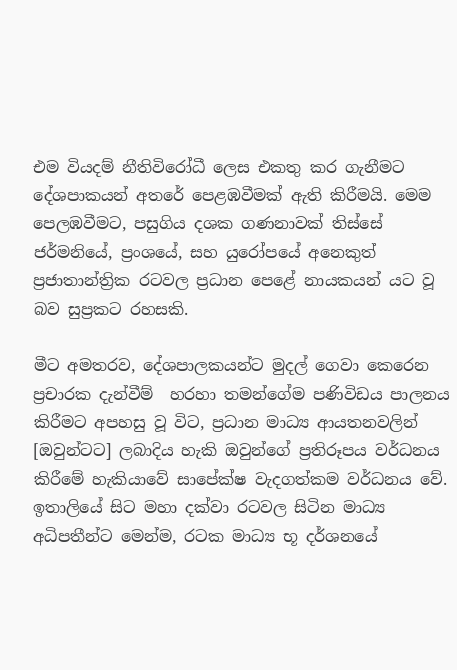එම වියදම් නීතිවිරෝධී ලෙස එකතු කර ගැනීමට   දේශපාකයන් අතරේ පෙළඹවීමක් ඇති කිරීමයි. මෙම පෙලඹවීමට, පසුගිය දශක ගණනාවක් තිස්සේ ජර්මනියේ, ප්‍රංශයේ, සහ යුරෝපයේ අනෙකුත් ප්‍රජාතාන්ත්‍රික රටවල ප්‍රධාන පෙළේ නායකයන් යට වූ බව සුප්‍රකට රහසකි.

මීට අමතරව, දේශපාලකයන්ට මුදල් ගෙවා කෙරෙන ප්‍රචාරක දැන්වීම්  හරහා තමන්ගේම පණිවිඩය පාලනය කිරීමට අපහසු වූ විට, ප්‍රධාන මාධ්‍ය ආයතනවලින් [ඔවුන්ටට] ලබාදිය හැකි ඔවුන්ගේ ප්‍රතිරූපය වර්ධනය කිරීමේ හැකියාවේ සාපේක්ෂ වැදගත්කම වර්ධනය වේ. ඉතාලියේ සිට මහා දක්වා රටවල සිටින මාධ්‍ය අධිපතීන්ට මෙන්ම, රටක මාධ්‍ය භූ දර්ශනයේ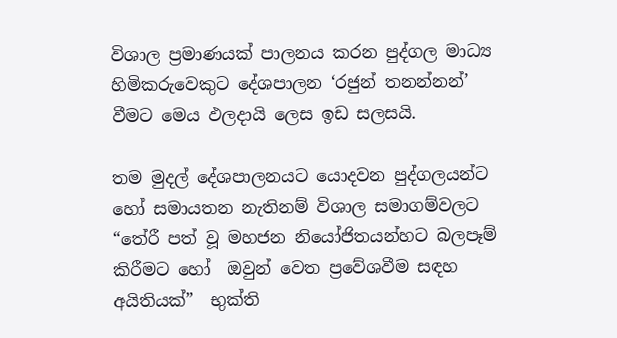විශාල ප්‍රමාණයක් පාලනය කරන පුද්ගල මාධ්‍ය හිමිකරුවෙකුට දේශපාලන ‘රජුන් තනන්නන්’  වීමට මෙය ඵලදායි ලෙස ඉඩ සලසයි.

තම මුදල් දේශපාලනයට යොදවන පුද්ගලයන්ට හෝ සමායතන නැතිනම් විශාල සමාගම්වලට “තේරී පත් වූ මහජන නියෝජිතයන්හට බලපෑම් කිරීමට හෝ  ඔවුන් වෙත ප්‍රවේශවීම සඳහ අයිතියක්”  භුක්ති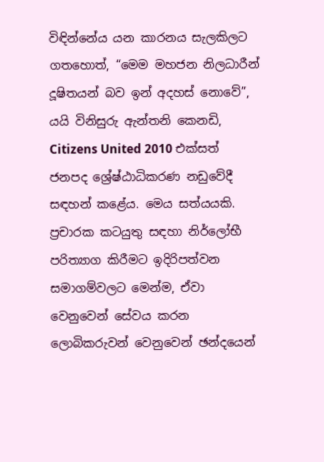විඳින්නේය යන කාරනය සැලකිලට ගතහොත්, “මෙම මහජන නිලධාරීන් දූෂිතයන් බව ඉන් අදහස් නොවේ”,  යයි විනිසුරු ඇන්තනි කෙනඩි, Citizens United 2010 එක්සත් ජනපද ශ්‍රේෂ්ඨාධිකරණ නඩුවේදී සඳහන් කළේය. මෙය සත්යයකි.   ප්‍රචාරක කටයුතු සඳහා නිර්ලෝභී පරිත්‍යාග කිරීමට ඉදිරිපත්වන  සමාගම්වලට මෙන්ම, ඒවා වෙනුවෙන් සේවය කරන ලොබිකරුවන් වෙනුවෙන් ඡන්දයෙන්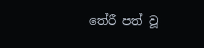තේරී පත් වූ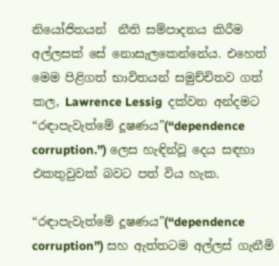නියෝජිතයන්  නීති සම්පාදනය කිරීම  අල්ලසක් සේ නොසැලකෙන්නේය. එහෙත් මෙම පිළිගත් භාවිතයන් සමුච්චිතව ගත් කල, Lawrence Lessig  දක්වන අන්දමට “රඳාපැවැත්මේ දූෂණය”(“dependence corruption.”) ලෙස හැඳින්වූ දෙය සඳහා එකතුවුවක් බවට පත් විය හැක.

“රඳාපැවැත්මේ දූෂණය”(“dependence corruption”) සහ ඇත්තටම අල්ලස් ගැනීමි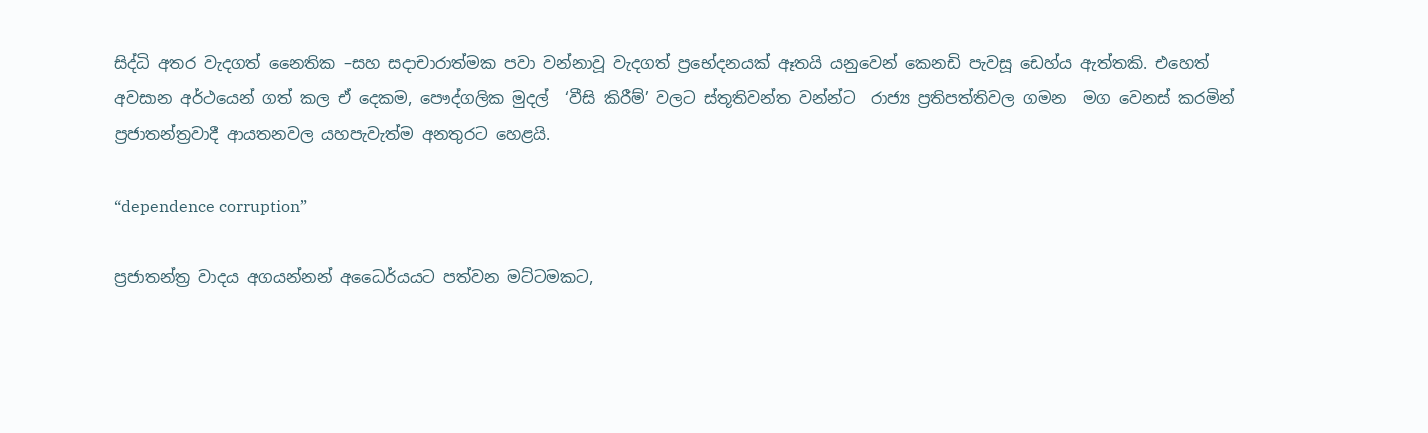සිද්ධි අතර වැදගත් නෛතික –සහ සදාචාරාත්මක පවා වන්නාවූ වැදගත් ප්‍රභේදනයක් ඈතයි යනුවෙන් කෙනඩි පැවසූ ඩෙහ්ය ඇත්තකි. එහෙත් අවසාන අර්ථයෙන් ගත් කල ඒ දෙකම, පෞද්ගලික මුදල්  ‘වීසි කිරීම්’ වලට ස්තූතිවන්ත වන්න්ට  රාජ්‍ය ප්‍රතිපත්තිවල ගමන  මග වෙනස් කරමින් ප්‍රජාතන්ත්‍රවාදී ආයතනවල යහපැවැත්ම අනතුරට හෙළයි.

“dependence corruption”

ප්‍රජාතන්ත්‍ර වාදය අගයන්නන් අධෛර්යයට පත්වන මට්ටමකට,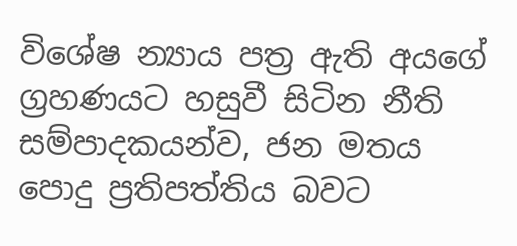විශේෂ න්‍යාය පත්‍ර ඇති අයගේ ග්‍රහණයට හසුවී සිටින නීති සම්පාදකයන්ව, ජන මතය  පොදු ප්‍රතිපත්තිය බවට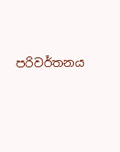පරිවර්තනය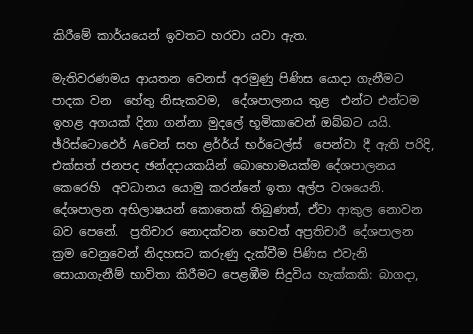කිරීමේ කාර්යයෙන් ඉවතට හරවා යවා ඇත.

මැතිවරණමය ආයතන වෙනස් අරමුණු පිණිස යොදා ගැනීමට පාදක වන  හේතු නිසැකවම,  දේශපාලනය තුළ  එන්ට එන්ටම ඉහළ අගයක් දිනා ගන්නා මුදලේ භූමිකාවෙන් ඔබ්බට යයි. ඡ්රිස්ටොඵෙර් Aචෙන් සහ ළර්ර්ය් භර්ටෙල්ස්  පෙන්වා දී ඇති පරිදි,  එක්සත් ජනපද ඡන්දදායකයින් බොහොමයක්ම දේශපාලනය කෙරෙහි  අවධානය යොමු කරන්නේ ඉතා අල්ප වශයෙනි. දේශපාලන අභිලාෂයන් කොතෙක් තිබුණත්, ඒවා ආකුල නොවන බව පෙනේ.  ප්‍රතිචාර නොදක්වන හෙවත් අප්‍රතිචාරී දේශපාලන ක්‍රම වෙනුවෙන් නිදහසට කරුණු දැක්වීම පිණිස එවැනි සොයාගැනීම් භාවිතා කිරීමට පෙළඹීම සිදුවිය හැක්කකි: බාගදා,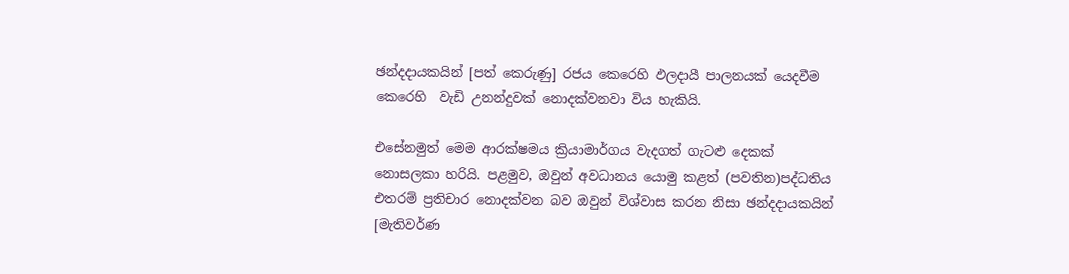ඡන්දදායකයින් [පත් කෙරුණු] රජය කෙරෙහි ඵලදායී පාලනයක් යෙදවීම කෙරෙහි  වැඩි උනන්දුවක් නොදක්වනවා විය හැකියි.

එසේනමුත් මෙම ආරක්ෂමය ක්‍රියාමාර්ගය වැදගත් ගැටළු දෙකක් නොසලකා හරියි. පළමුව, ඔවුන් අවධානය යොමු කළත් (පවතින)පද්ධතිය එතරම් ප්‍රතිචාර නොදක්වන බව ඔවුන් විශ්වාස කරන නිසා ඡන්දදායකයින් [මැතිවර්ණ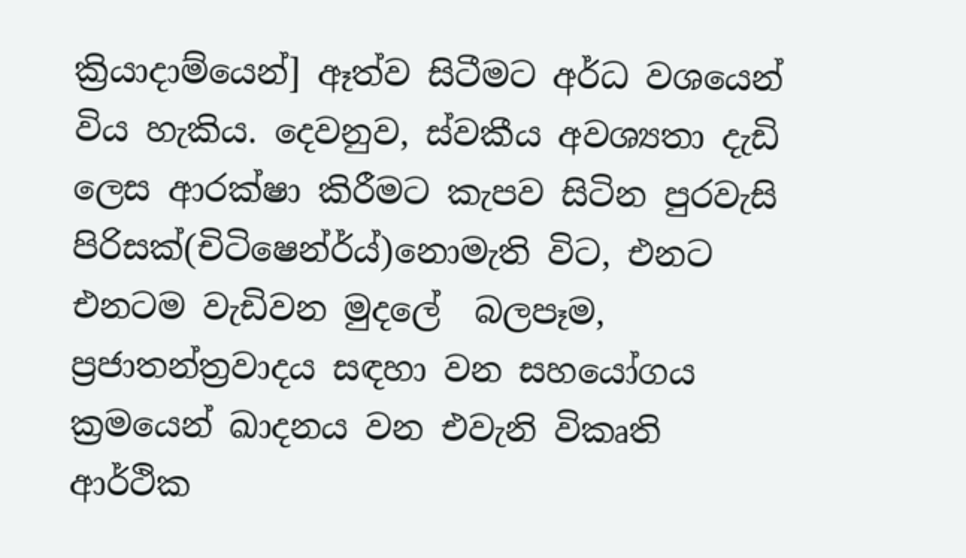ක්‍රියාදාම්යෙන්] ඈත්ව සිටීමට අර්ධ වශයෙන්  විය හැකිය. දෙවනුව, ස්වකීය අවශ්‍යතා දැඩි ලෙස ආරක්ෂා කිරීමට කැපව සිටින පුරවැසි පිරිසක්(චිටිෂෙන්ර්ය්)නොමැති විට, එනට එනටම වැඩිවන මුදලේ  බලපෑම, ප්‍රජාතන්ත්‍රවාදය සඳහා වන සහයෝගය ක්‍රමයෙන් ඛාදනය වන එවැනි විකෘති ආර්ථික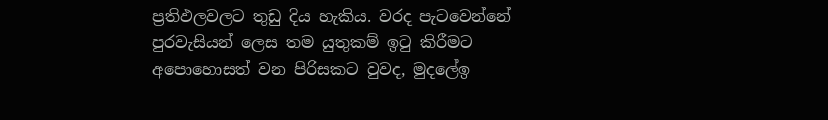ප්‍රතිඵලවලට තුඩු දිය හැකිය. වරද පැටවෙන්නේ පුරවැසියන් ලෙස තම යුතුකම් ඉටු කිරීමට අපොහොසත් වන පිරිසකට වුවද, මුදලේඉ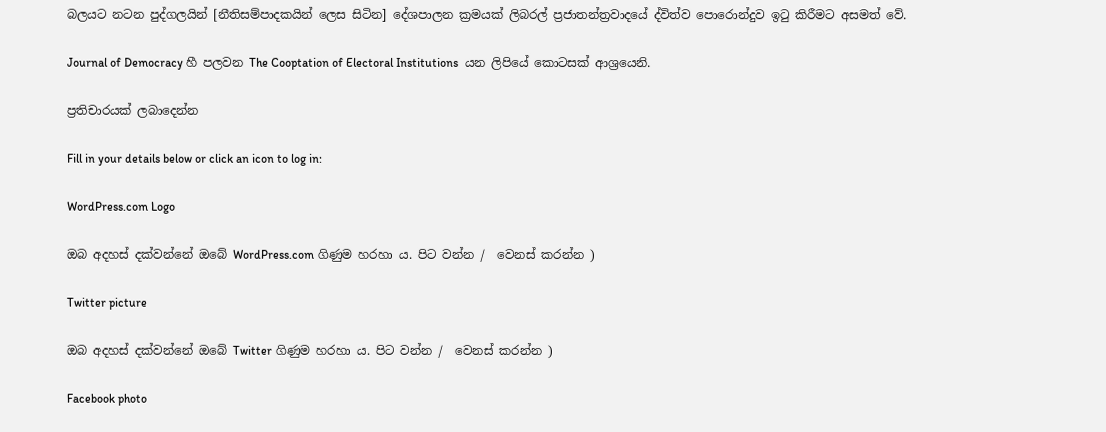බලයට නටන පුද්ගලයින් [නීතිසම්පාදකයින් ලෙස සිටින] දේශපාලන ක්‍රමයක් ලිබරල් ප්‍රජාතන්ත්‍රවාදයේ ද්විත්ව පොරොන්දුව ඉටු කිරීමට අසමත් වේ.

Journal of Democracy හී පලවන The Cooptation of Electoral Institutions  යන ලිපියේ කොටසක් ආශ්‍රයෙනි.

ප්‍රතිචාරයක් ලබාදෙන්න

Fill in your details below or click an icon to log in:

WordPress.com Logo

ඔබ අදහස් දක්වන්නේ ඔබේ WordPress.com ගිණුම හරහා ය. පිට වන්න /  වෙනස් කරන්න )

Twitter picture

ඔබ අදහස් දක්වන්නේ ඔබේ Twitter ගිණුම හරහා ය. පිට වන්න /  වෙනස් කරන්න )

Facebook photo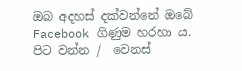ඔබ අදහස් දක්වන්නේ ඔබේ Facebook ගිණුම හරහා ය. පිට වන්න /  වෙනස්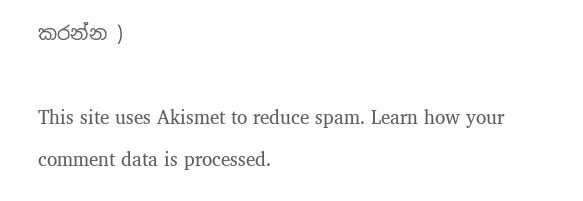කරන්න )

This site uses Akismet to reduce spam. Learn how your comment data is processed.